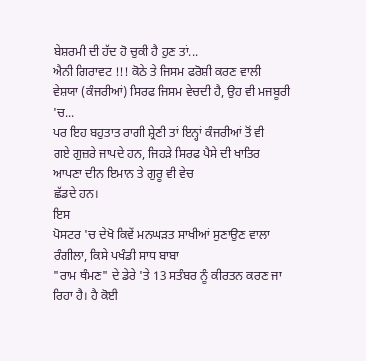ਬੇਸ਼ਰਮੀ ਦੀ ਹੱਦ ਹੋ ਚੁਕੀ ਹੈ ਹੁਣ ਤਾਂ...
ਐਨੀ ਗਿਰਾਵਟ !!! ਕੋਠੇ ਤੇ ਜਿਸਮ ਫਰੋਸ਼ੀ ਕਰਣ ਵਾਲੀ
ਵੇਸ਼ਯਾ (ਕੰਜਰੀਆਂ) ਸਿਰਫ ਜਿਸਮ ਵੇਚਦੀ ਹੈ, ਉਹ ਵੀ ਮਜਬੂਰੀ 'ਚ...
ਪਰ ਇਹ ਬਹੁਤਾਤ ਰਾਗੀ ਸ਼੍ਰੇਣੀ ਤਾਂ ਇਨ੍ਹਾਂ ਕੰਜਰੀਆਂ ਤੋਂ ਵੀ
ਗਏ ਗੁਜ਼ਰੇ ਜਾਪਦੇ ਹਨ, ਜਿਹੜੇ ਸਿਰਫ ਪੈਸੇ ਦੀ ਖਾਤਿਰ ਆਪਣਾ ਦੀਨ ਇਮਾਨ ਤੇ ਗੁਰੂ ਵੀ ਵੇਚ
ਛੱਡਦੇ ਹਨ।
ਇਸ
ਪੋਸਟਰ 'ਚ ਦੇਖੋ ਕਿਵੇਂ ਮਨਘੜਤ ਸਾਖੀਆਂ ਸੁਣਾਉਣ ਵਾਲਾ ਰੰਗੀਲਾ, ਕਿਸੇ ਪਖੰਡੀ ਸਾਧ ਬਾਬਾ
"ਰਾਮ ਥੰਮਣ" ਦੇ ਡੇਰੇ 'ਤੇ 13 ਸਤੰਬਰ ਨੂੰ ਕੀਰਤਨ ਕਰਣ ਜਾ ਰਿਹਾ ਹੈ। ਹੈ ਕੋਈ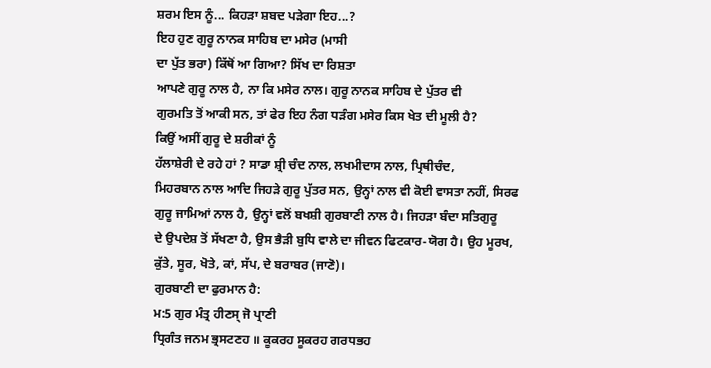ਸ਼ਰਮ ਇਸ ਨੂੰ... ਕਿਹੜਾ ਸ਼ਬਦ ਪੜੇਗਾ ਇਹ...?
ਇਹ ਹੁਣ ਗੁਰੂ ਨਾਨਕ ਸਾਹਿਬ ਦਾ ਮਸੇਰ (ਮਾਸੀ
ਦਾ ਪੁੱਤ ਭਰਾ) ਕਿੱਥੋਂ ਆ ਗਿਆ? ਸਿੱਖ ਦਾ ਰਿਸ਼ਤਾ
ਆਪਣੇ ਗੁਰੂ ਨਾਲ ਹੈ, ਨਾ ਕਿ ਮਸੇਰ ਨਾਲ। ਗੁਰੂ ਨਾਨਕ ਸਾਹਿਬ ਦੇ ਪੁੱਤਰ ਵੀ
ਗੁਰਮਤਿ ਤੋਂ ਆਕੀ ਸਨ, ਤਾਂ ਫੇਰ ਇਹ ਨੰਗ ਧੜੰਗ ਮਸੇਰ ਕਿਸ ਖੇਤ ਦੀ ਮੂਲੀ ਹੈ?
ਕਿਉਂ ਅਸੀਂ ਗੁਰੂ ਦੇ ਸ਼ਰੀਕਾਂ ਨੂੰ
ਹੱਲਾਸ਼ੇਰੀ ਦੇ ਰਹੇ ਹਾਂ ? ਸਾਡਾ ਸ਼੍ਰੀ ਚੰਦ ਨਾਲ, ਲਖਮੀਦਾਸ ਨਾਲ, ਪ੍ਰਿਥੀਚੰਦ,
ਮਿਹਰਬਾਨ ਨਾਲ ਆਦਿ ਜਿਹੜੇ ਗੁਰੂ ਪੁੱਤਰ ਸਨ, ਉਨ੍ਹਾਂ ਨਾਲ ਵੀ ਕੋਈ ਵਾਸਤਾ ਨਹੀਂ, ਸਿਰਫ
ਗੁਰੂ ਜਾਮਿਆਂ ਨਾਲ ਹੈ, ਉਨ੍ਹਾਂ ਵਲੋਂ ਬਖਸ਼ੀ ਗੁਰਬਾਣੀ ਨਾਲ ਹੈ। ਜਿਹੜਾ ਬੰਦਾ ਸਤਿਗੁਰੂ
ਦੇ ਉਪਦੇਸ਼ ਤੋਂ ਸੱਖਣਾ ਹੈ, ਉਸ ਭੈੜੀ ਬੁਧਿ ਵਾਲੇ ਦਾ ਜੀਵਨ ਫਿਟਕਾਰ-ਯੋਗ ਹੈ। ਉਹ ਮੂਰਖ,
ਕੁੱਤੇ, ਸੂਰ, ਖੋਤੇ, ਕਾਂ, ਸੱਪ, ਦੇ ਬਰਾਬਰ (ਜਾਣੋ)।
ਗੁਰਬਾਣੀ ਦਾ ਫੁਰਮਾਨ ਹੈ:
ਮ:5 ਗੁਰ ਮੰਤ੍ਰ ਹੀਣਸ੍ ਜੋ ਪ੍ਰਾਣੀ
ਧ੍ਰਿਗੰਤ ਜਨਮ ਭ੍ਰਸਟਣਹ ॥ ਕੂਕਰਹ ਸੂਕਰਹ ਗਰਧਭਹ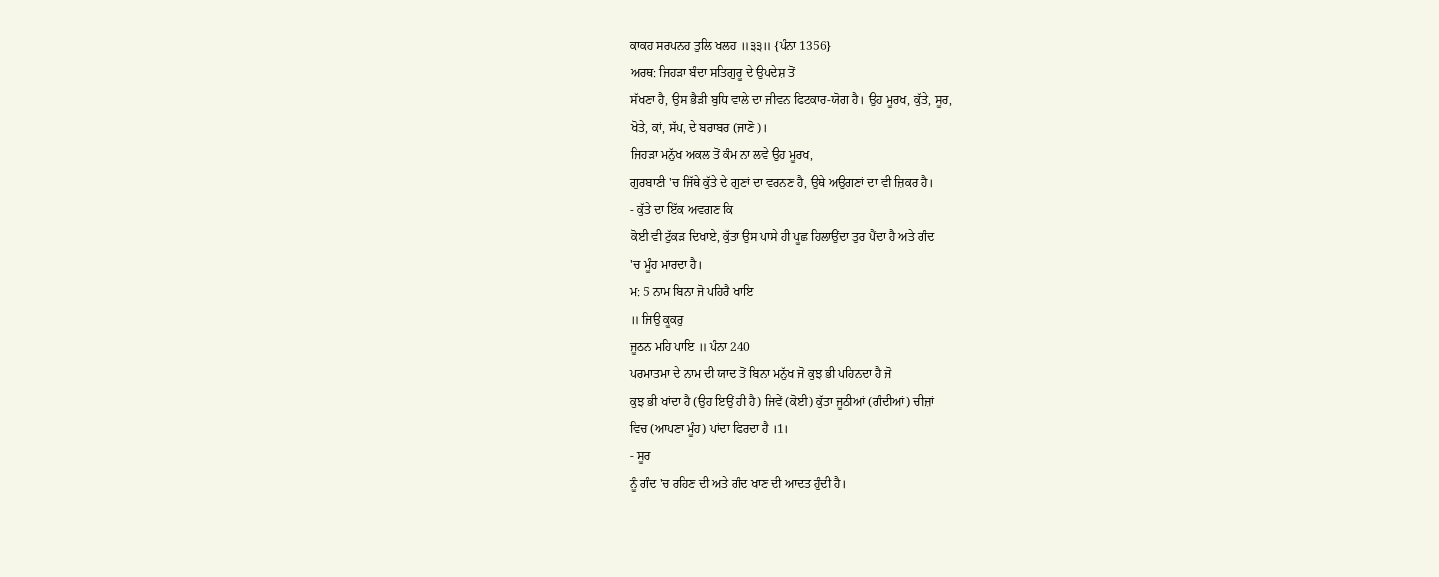ਕਾਕਹ ਸਰਪਨਹ ਤੁਲਿ ਖਲਹ ॥੩੩॥ {ਪੰਨਾ 1356}
ਅਰਥ: ਜਿਹੜਾ ਬੰਦਾ ਸਤਿਗੁਰੂ ਦੇ ਉਪਦੇਸ਼ ਤੋਂ
ਸੱਖਣਾ ਹੈ, ਉਸ ਭੈੜੀ ਬੁਧਿ ਵਾਲੇ ਦਾ ਜੀਵਨ ਫਿਟਕਾਰ-ਯੋਗ ਹੈ। ਉਹ ਮੂਰਖ, ਕੁੱਤੇ, ਸੂਰ,
ਖੋਤੇ, ਕਾਂ, ਸੱਪ, ਦੇ ਬਰਾਬਰ (ਜਾਣੋ)।
ਜਿਹੜਾ ਮਨੁੱਖ ਅਕਲ ਤੋਂ ਕੰਮ ਨਾ ਲਵੇ ਉਹ ਮੂਰਖ,
ਗੁਰਬਾਣੀ 'ਚ ਜਿੱਥੇ ਕੁੱਤੇ ਦੇ ਗੁਣਾਂ ਦਾ ਵਰਨਣ ਹੈ, ਉਥੇ ਅਉਗਣਾਂ ਦਾ ਵੀ ਜ਼ਿਕਰ ਹੈ।
- ਕੁੱਤੇ ਦਾ ਇੱਕ ਅਵਗਣ ਕਿ
ਕੋਈ ਵੀ ਟੁੱਕੜ ਦਿਖਾਏ, ਕੁੱਤਾ ਉਸ ਪਾਸੇ ਹੀ ਪੂਛ ਹਿਲਾਉਂਦਾ ਤੁਰ ਪੈਂਦਾ ਹੈ ਅਤੇ ਗੰਦ
'ਚ ਮੂੰਹ ਮਾਰਦਾ ਹੈ।
ਮ: 5 ਨਾਮ ਬਿਨਾ ਜੋ ਪਹਿਰੈ ਖਾਇ
॥ ਜਿਉ ਕੂਕਰੁ
ਜੂਠਨ ਮਹਿ ਪਾਇ ॥ ਪੰਨਾ 240
ਪਰਮਾਤਮਾ ਦੇ ਨਾਮ ਦੀ ਯਾਦ ਤੋਂ ਬਿਨਾ ਮਨੁੱਖ ਜੋ ਕੁਝ ਭੀ ਪਹਿਨਦਾ ਹੈ ਜੋ
ਕੁਝ ਭੀ ਖਾਂਦਾ ਹੈ (ਉਹ ਇਉਂ ਹੀ ਹੈ) ਜਿਵੇਂ (ਕੋਈ) ਕੁੱਤਾ ਜੂਠੀਆਂ (ਗੰਦੀਆਂ) ਚੀਜ਼ਾਂ
ਵਿਚ (ਆਪਣਾ ਮੂੰਹ) ਪਾਂਦਾ ਫਿਰਦਾ ਹੈ ।1।
- ਸੂਰ
ਨੂੰ ਗੰਦ 'ਚ ਰਹਿਣ ਦੀ ਅਤੇ ਗੰਦ ਖਾਣ ਦੀ ਆਦਤ ਹੁੰਦੀ ਹੈ।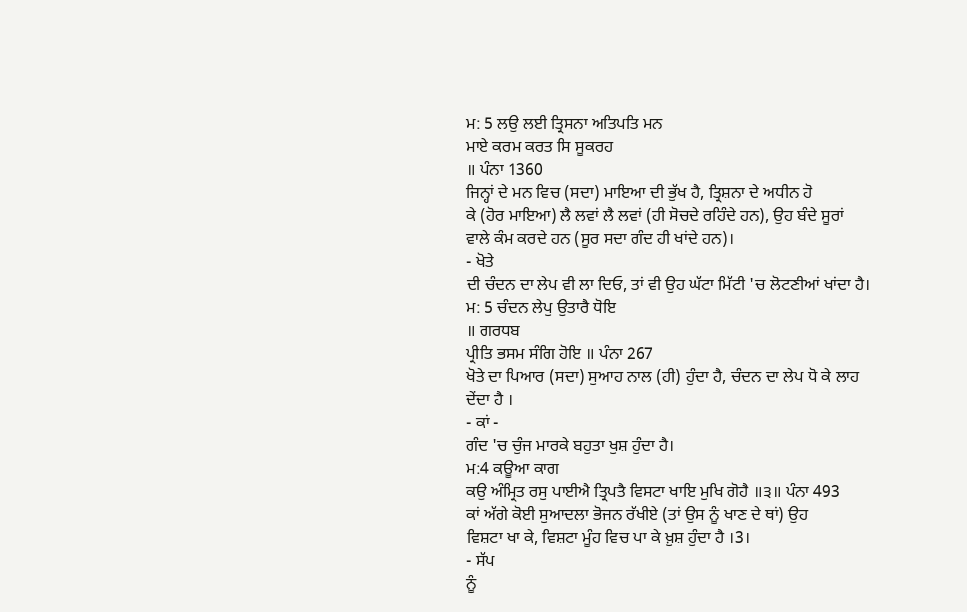ਮ: 5 ਲਉ ਲਈ ਤ੍ਰਿਸਨਾ ਅਤਿਪਤਿ ਮਨ
ਮਾਏ ਕਰਮ ਕਰਤ ਸਿ ਸੂਕਰਹ
॥ ਪੰਨਾ 1360
ਜਿਨ੍ਹਾਂ ਦੇ ਮਨ ਵਿਚ (ਸਦਾ) ਮਾਇਆ ਦੀ ਭੁੱਖ ਹੈ, ਤ੍ਰਿਸ਼ਨਾ ਦੇ ਅਧੀਨ ਹੋ
ਕੇ (ਹੋਰ ਮਾਇਆ) ਲੈ ਲਵਾਂ ਲੈ ਲਵਾਂ (ਹੀ ਸੋਚਦੇ ਰਹਿੰਦੇ ਹਨ), ਉਹ ਬੰਦੇ ਸੂਰਾਂ
ਵਾਲੇ ਕੰਮ ਕਰਦੇ ਹਨ (ਸੂਰ ਸਦਾ ਗੰਦ ਹੀ ਖਾਂਦੇ ਹਨ)।
- ਖੋਤੇ
ਦੀ ਚੰਦਨ ਦਾ ਲੇਪ ਵੀ ਲਾ ਦਿਓ, ਤਾਂ ਵੀ ਉਹ ਘੱਟਾ ਮਿੱਟੀ 'ਚ ਲੋਟਣੀਆਂ ਖਾਂਦਾ ਹੈ।
ਮ: 5 ਚੰਦਨ ਲੇਪੁ ਉਤਾਰੈ ਧੋਇ
॥ ਗਰਧਬ
ਪ੍ਰੀਤਿ ਭਸਮ ਸੰਗਿ ਹੋਇ ॥ ਪੰਨਾ 267
ਖੋਤੇ ਦਾ ਪਿਆਰ (ਸਦਾ) ਸੁਆਹ ਨਾਲ (ਹੀ) ਹੁੰਦਾ ਹੈ, ਚੰਦਨ ਦਾ ਲੇਪ ਧੋ ਕੇ ਲਾਹ
ਦੇਂਦਾ ਹੈ ।
- ਕਾਂ -
ਗੰਦ 'ਚ ਚੁੰਜ ਮਾਰਕੇ ਬਹੁਤਾ ਖੁਸ਼ ਹੁੰਦਾ ਹੈ।
ਮ:4 ਕਊਆ ਕਾਗ
ਕਉ ਅੰਮ੍ਰਿਤ ਰਸੁ ਪਾਈਐ ਤ੍ਰਿਪਤੈ ਵਿਸਟਾ ਖਾਇ ਮੁਖਿ ਗੋਹੈ ॥੩॥ ਪੰਨਾ 493
ਕਾਂ ਅੱਗੇ ਕੋਈ ਸੁਆਦਲਾ ਭੋਜਨ ਰੱਖੀਏ (ਤਾਂ ਉਸ ਨੂੰ ਖਾਣ ਦੇ ਥਾਂ) ਉਹ
ਵਿਸ਼ਟਾ ਖਾ ਕੇ, ਵਿਸ਼ਟਾ ਮੂੰਹ ਵਿਚ ਪਾ ਕੇ ਖ਼ੁਸ਼ ਹੁੰਦਾ ਹੈ ।3।
- ਸੱਪ
ਨੂੰ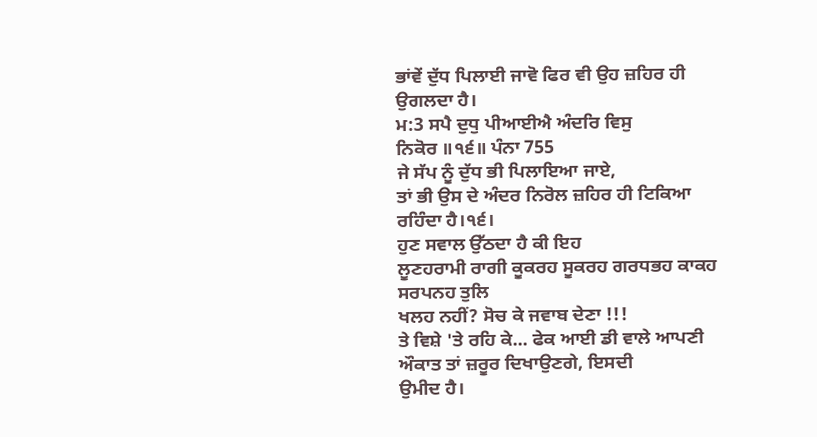ਭਾਂਵੇਂ ਦੁੱਧ ਪਿਲਾਈ ਜਾਵੋ ਫਿਰ ਵੀ ਉਹ ਜ਼ਹਿਰ ਹੀ ਉਗਲਦਾ ਹੈ।
ਮ:3 ਸਪੈ ਦੁਧੁ ਪੀਆਈਐ ਅੰਦਰਿ ਵਿਸੁ
ਨਿਕੋਰ ॥੧੬॥ ਪੰਨਾ 755
ਜੇ ਸੱਪ ਨੂੰ ਦੁੱਧ ਭੀ ਪਿਲਾਇਆ ਜਾਏ,
ਤਾਂ ਭੀ ਉਸ ਦੇ ਅੰਦਰ ਨਿਰੋਲ ਜ਼ਹਿਰ ਹੀ ਟਿਕਿਆ ਰਹਿੰਦਾ ਹੈ।੧੬।
ਹੁਣ ਸਵਾਲ ਉੱਠਦਾ ਹੈ ਕੀ ਇਹ
ਲੂਣਹਰਾਮੀ ਰਾਗੀ ਕੂਕਰਹ ਸੂਕਰਹ ਗਰਧਭਹ ਕਾਕਹ ਸਰਪਨਹ ਤੁਲਿ
ਖਲਹ ਨਹੀਂ? ਸੋਚ ਕੇ ਜਵਾਬ ਦੇਣਾ !!!
ਤੇ ਵਿਸ਼ੇ 'ਤੇ ਰਹਿ ਕੇ... ਫੇਕ ਆਈ ਡੀ ਵਾਲੇ ਆਪਣੀ ਔਕਾਤ ਤਾਂ ਜ਼ਰੂਰ ਦਿਖਾਉਣਗੇ, ਇਸਦੀ
ਉਮੀਦ ਹੈ।